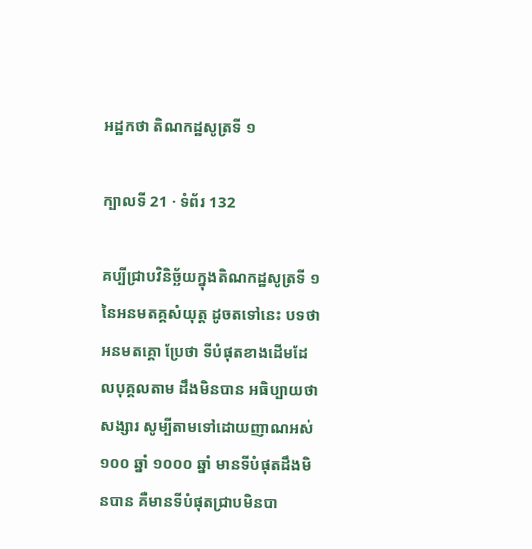អដ្ឋកថា តិណកដ្ឋសូត្រទី ១

ក្បាលទី 21 · ទំព័រ 132

គប្បីជ្រាបវិនិច្ឆ័យក្នុងតិណកដ្ឋសូត្រទី ១ នៃអនមតគ្គសំយុត្ត ដូចតទៅនេះ បទថា អនមតគ្គោ ប្រែថា ទីបំផុតខាងដើមដែលបុគ្គលតាម ដឹងមិនបាន អធិប្បាយថា សង្សារ សូម្បីតាមទៅដោយញាណអស់ ១០០ ឆ្នាំ ១០០០ ឆ្នាំ មានទីបំផុតដឹងមិនបាន គឺមានទីបំផុតជ្រាបមិនបា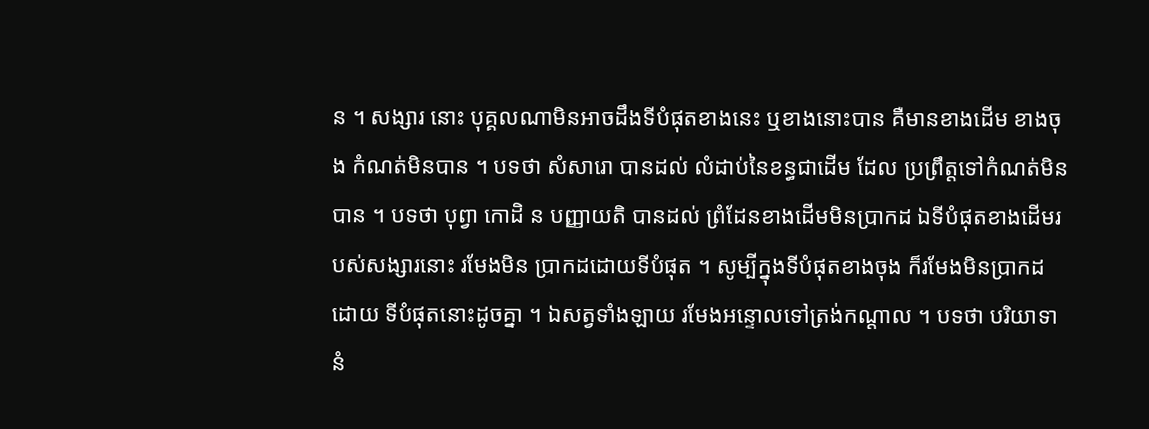ន ។ សង្សារ នោះ បុគ្គលណាមិនអាចដឹងទីបំផុតខាងនេះ ឬខាងនោះបាន គឺមានខាងដើម ខាងចុង កំណត់មិនបាន ។ បទថា សំសារោ បានដល់ លំដាប់នៃខន្ធជាដើម ដែល ប្រព្រឹត្តទៅកំណត់មិនបាន ។ បទថា បុព្វា កោដិ ន បញ្ញាយតិ បានដល់ ព្រំដែនខាងដើមមិនប្រាកដ ឯទីបំផុតខាងដើមរបស់សង្សារនោះ រមែងមិន ប្រាកដដោយទីបំផុត ។ សូម្បីក្នុងទីបំផុតខាងចុង ក៏រមែងមិនប្រាកដដោយ ទីបំផុតនោះដូចគ្នា ។ ឯសត្វទាំងឡាយ រមែងអន្ទោលទៅត្រង់កណ្តាល ។ បទថា បរិយាទានំ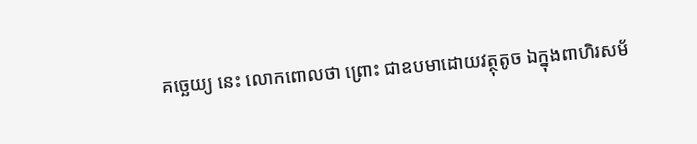គច្ឆេយ្យ នេះ លោកពោលថា ព្រោះ ជាឧបមាដោយវត្ថុតូច ឯក្នុងពាហិរសម័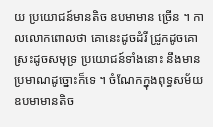យ ប្រយោជន៍មានតិច ឧបមាមាន ច្រើន ។ កាលលោកពោលថា គោនេះដូចដំរី ជ្រូកដូចគោ ស្រះដូចសមុទ្រ ប្រយោជន៍ទាំងនោះ នឹងមានប្រមាណដូច្នោះក៏ទេ ។ ចំណែកក្នុងពុទ្ធសម័យ ឧបមាមានតិច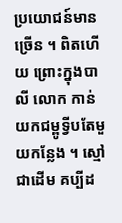ប្រយោជន៍មានច្រើន ។ ពិតហើយ ព្រោះក្នុងបាលី លោក កាន់យកជម្ពូទ្វីបតែមួយកន្លែង ។ ស្មៅជាដើម គប្បីដ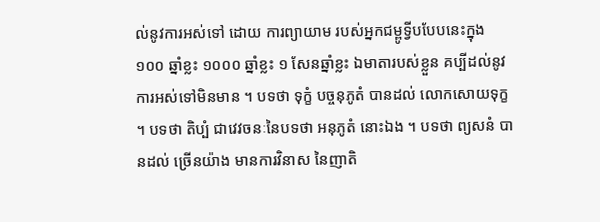ល់នូវការអស់ទៅ ដោយ ការព្យាយាម របស់អ្នកជម្ពូទ្វីបបែបនេះក្នុង ១០០ ឆ្នាំខ្លះ ១០០០ ឆ្នាំខ្លះ ១ សែនឆ្នាំខ្លះ ឯមាតារបស់ខ្លួន គប្បីដល់នូវការអស់ទៅមិនមាន ។ បទថា ទុក្ខំ បច្ចនុភូតំ បានដល់ លោកសោយទុក្ខ ។ បទថា តិប្បំ ជាវេវចនៈនៃបទថា អនុភូតំ នោះឯង ។ បទថា ព្យសនំ បានដល់ ច្រើនយ៉ាង មានការវិនាស នៃញាតិ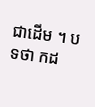ជាដើម ។ បទថា កដ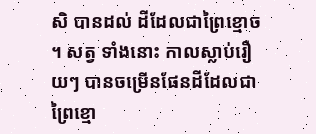សិ បានដល់ ដីដែលជាព្រៃខ្មោច ។ សត្វ ទាំងនោះ កាលស្លាប់រឿយៗ បានចម្រើនផែនដីដែលជាព្រៃខ្មោ